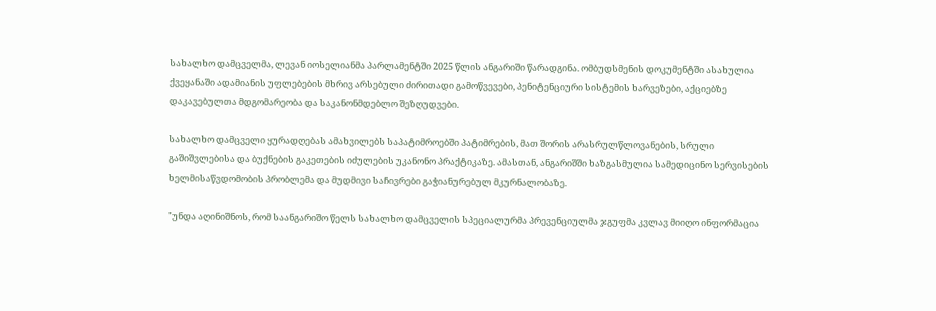სახალხო დამცველმა, ლევან იოსელიანმა პარლამენტში 2025 წლის ანგარიში წარადგინა. ომბუდსმენის დოკუმენტში ასახულია ქვეყანაში ადამიანის უფლებების მხრივ არსებული ძირითადი გამოწვევები, პენიტენციური სისტემის ხარვეზები, აქციებზე დაკავებულთა მდგომარეობა და საკანონმდებლო შეზღუდვები.

სახალხო დამცველი ყურადღებას ამახვილებს საპატიმროებში პატიმრების, მათ შორის არასრულწლოვანების, სრული გაშიშვლებისა და ბუქნების გაკეთების იძულების უკანონო პრაქტიკაზე. ამასთან, ანგარიშში ხაზგასმულია სამედიცინო სერვისების ხელმისაწვდომობის პრობლემა და მუდმივი საჩივრები გაჭიანურებულ მკურნალობაზე.

"უნდა აღინიშნოს, რომ საანგარიშო წელს სახალხო დამცველის სპეციალურმა პრევენციულმა ჯგუფმა კვლავ მიიღო ინფორმაცია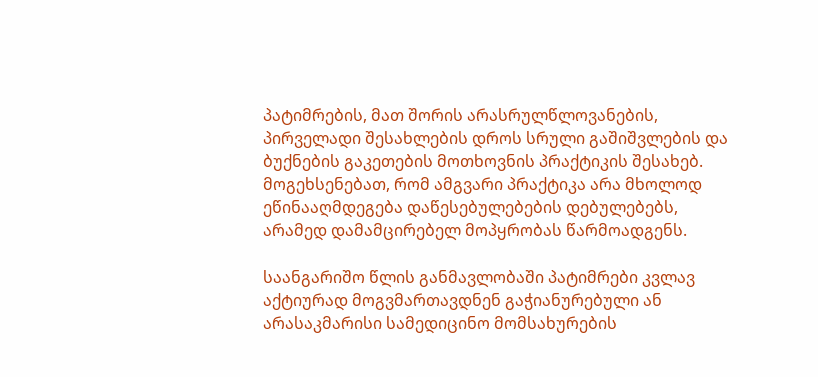პატიმრების, მათ შორის არასრულწლოვანების, პირველადი შესახლების დროს სრული გაშიშვლების და ბუქნების გაკეთების მოთხოვნის პრაქტიკის შესახებ. მოგეხსენებათ, რომ ამგვარი პრაქტიკა არა მხოლოდ ეწინააღმდეგება დაწესებულებების დებულებებს, არამედ დამამცირებელ მოპყრობას წარმოადგენს.

საანგარიშო წლის განმავლობაში პატიმრები კვლავ აქტიურად მოგვმართავდნენ გაჭიანურებული ან არასაკმარისი სამედიცინო მომსახურების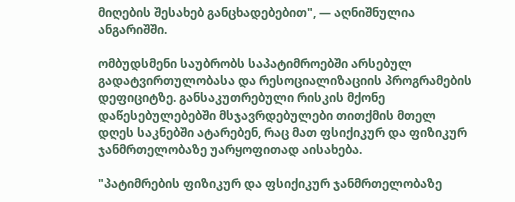მიღების შესახებ განცხადებებით", — აღნიშნულია ანგარიშში.

ომბუდსმენი საუბრობს საპატიმროებში არსებულ გადატვირთულობასა და რესოციალიზაციის პროგრამების დეფიციტზე. განსაკუთრებული რისკის მქონე დაწესებულებებში მსჯავრდებულები თითქმის მთელ დღეს საკნებში ატარებენ, რაც მათ ფსიქიკურ და ფიზიკურ ჯანმრთელობაზე უარყოფითად აისახება.

"პატიმრების ფიზიკურ და ფსიქიკურ ჯანმრთელობაზე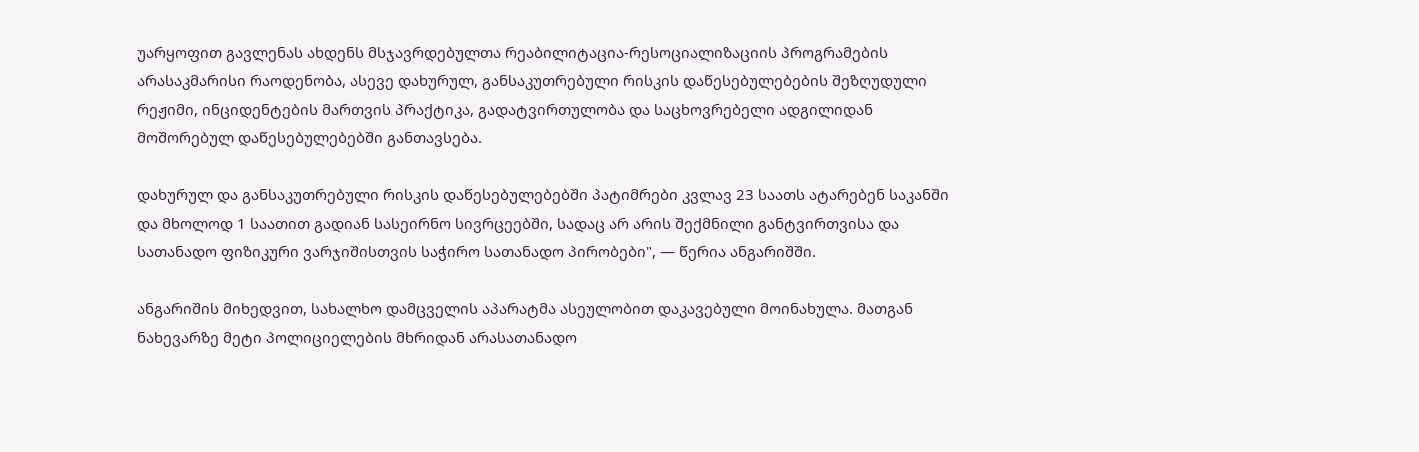უარყოფით გავლენას ახდენს მსჯავრდებულთა რეაბილიტაცია-რესოციალიზაციის პროგრამების არასაკმარისი რაოდენობა, ასევე დახურულ, განსაკუთრებული რისკის დაწესებულებების შეზღუდული რეჟიმი, ინციდენტების მართვის პრაქტიკა, გადატვირთულობა და საცხოვრებელი ადგილიდან მოშორებულ დაწესებულებებში განთავსება.

დახურულ და განსაკუთრებული რისკის დაწესებულებებში პატიმრები კვლავ 23 საათს ატარებენ საკანში და მხოლოდ 1 საათით გადიან სასეირნო სივრცეებში, სადაც არ არის შექმნილი განტვირთვისა და სათანადო ფიზიკური ვარჯიშისთვის საჭირო სათანადო პირობები", — წერია ანგარიშში.

ანგარიშის მიხედვით, სახალხო დამცველის აპარატმა ასეულობით დაკავებული მოინახულა. მათგან ნახევარზე მეტი პოლიციელების მხრიდან არასათანადო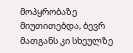მოპყრობაზე მიუთითებდა, ბევრ მათგანს კი სხეულზე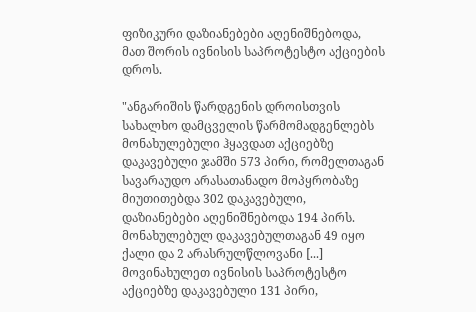ფიზიკური დაზიანებები აღენიშნებოდა, მათ შორის ივნისის საპროტესტო აქციების დროს.

"ანგარიშის წარდგენის დროისთვის სახალხო დამცველის წარმომადგენლებს მონახულებული ჰყავდათ აქციებზე დაკავებული ჯამში 573 პირი, რომელთაგან სავარაუდო არასათანადო მოპყრობაზე მიუთითებდა 302 დაკავებული, დაზიანებები აღენიშნებოდა 194 პირს. მონახულებულ დაკავებულთაგან 49 იყო ქალი და 2 არასრულწლოვანი [...] მოვინახულეთ ივნისის საპროტესტო აქციებზე დაკავებული 131 პირი,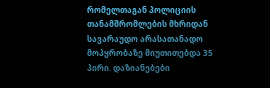რომელთაგან პოლიციის თანამშრომლების მხრიდან სავარაუდო არასათანადო მოპყრობაზე მიუთითებდა 35 პირი. დაზიანებები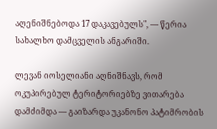აღენიშნებოდა 17 დაკავებულს", — წერია სახალხო დამცველის ანგარიში.

ლევან იოსელიანი აღნიშნავს, რომ ოკუპირებულ ტერიტორიებზე ვითარება დამძიმდა — გაიზარდა უკანონო პატიმრობის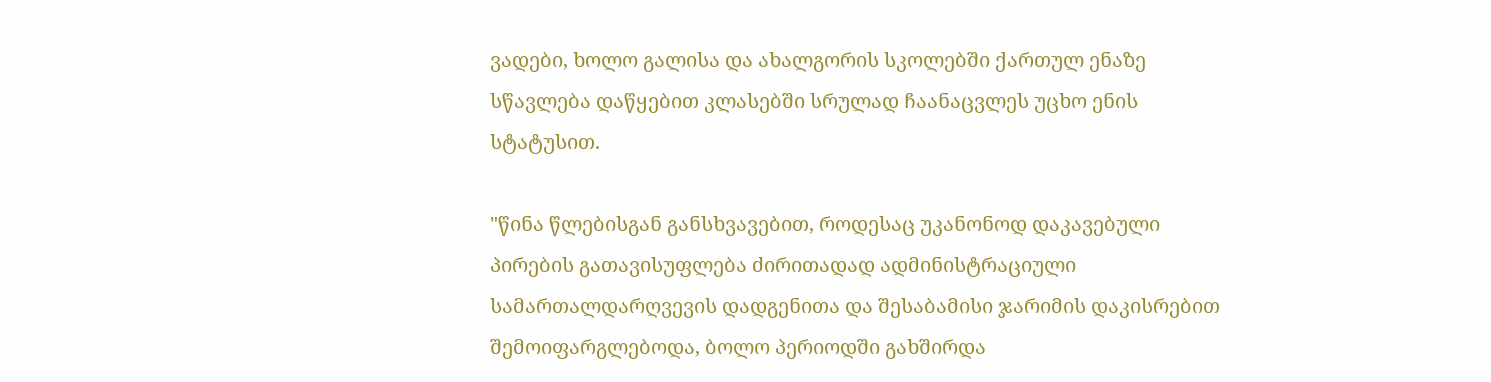ვადები, ხოლო გალისა და ახალგორის სკოლებში ქართულ ენაზე სწავლება დაწყებით კლასებში სრულად ჩაანაცვლეს უცხო ენის სტატუსით.

"წინა წლებისგან განსხვავებით, როდესაც უკანონოდ დაკავებული პირების გათავისუფლება ძირითადად ადმინისტრაციული სამართალდარღვევის დადგენითა და შესაბამისი ჯარიმის დაკისრებით შემოიფარგლებოდა, ბოლო პერიოდში გახშირდა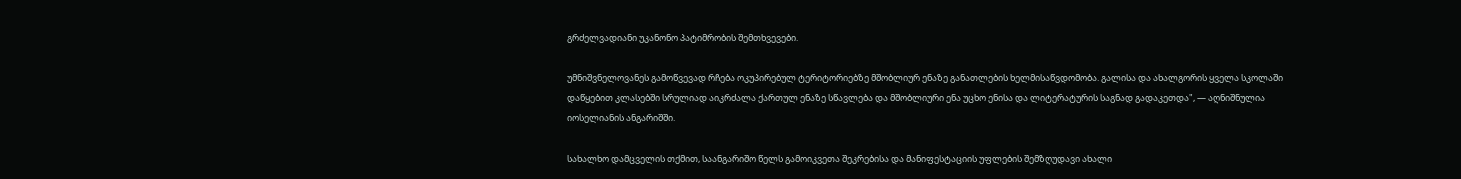გრძელვადიანი უკანონო პატიმრობის შემთხვევები.

უმნიშვნელოვანეს გამოწვევად რჩება ოკუპირებულ ტერიტორიებზე მშობლიურ ენაზე განათლების ხელმისაწვდომობა. გალისა და ახალგორის ყველა სკოლაში დაწყებით კლასებში სრულიად აიკრძალა ქართულ ენაზე სწავლება და მშობლიური ენა უცხო ენისა და ლიტერატურის საგნად გადაკეთდა", — აღნიშნულია იოსელიანის ანგარიშში.

სახალხო დამცველის თქმით, საანგარიშო წელს გამოიკვეთა შეკრებისა და მანიფესტაციის უფლების შემზღუდავი ახალი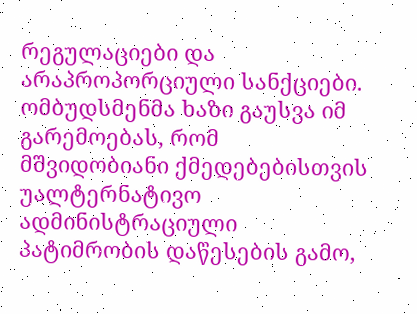რეგულაციები და არაპროპორციული სანქციები. ომბუდსმენმა ხაზი გაუსვა იმ გარემოებას, რომ მშვიდობიანი ქმედებებისთვის უალტერნატივო ადმინისტრაციული პატიმრობის დაწესების გამო,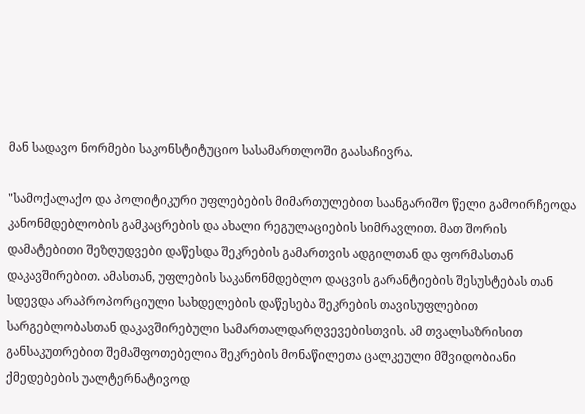მან სადავო ნორმები საკონსტიტუციო სასამართლოში გაასაჩივრა.

"სამოქალაქო და პოლიტიკური უფლებების მიმართულებით საანგარიშო წელი გამოირჩეოდა კანონმდებლობის გამკაცრების და ახალი რეგულაციების სიმრავლით. მათ შორის დამატებითი შეზღუდვები დაწესდა შეკრების გამართვის ადგილთან და ფორმასთან დაკავშირებით. ამასთან, უფლების საკანონმდებლო დაცვის გარანტიების შესუსტებას თან სდევდა არაპროპორციული სახდელების დაწესება შეკრების თავისუფლებით სარგებლობასთან დაკავშირებული სამართალდარღვევებისთვის. ამ თვალსაზრისით განსაკუთრებით შემაშფოთებელია შეკრების მონაწილეთა ცალკეული მშვიდობიანი ქმედებების უალტერნატივოდ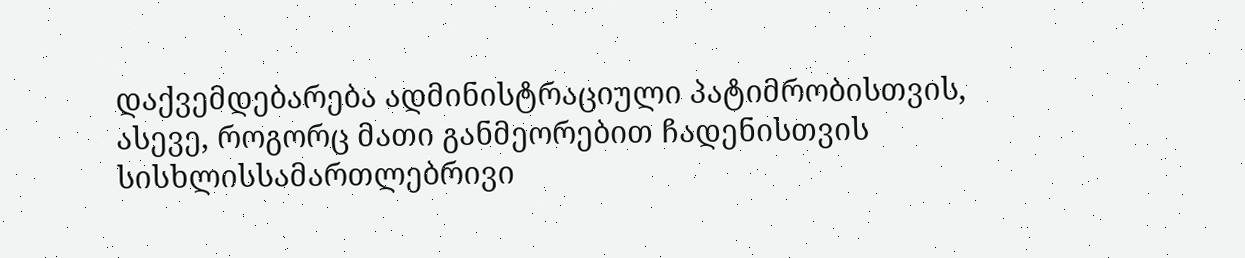დაქვემდებარება ადმინისტრაციული პატიმრობისთვის, ასევე, როგორც მათი განმეორებით ჩადენისთვის სისხლისსამართლებრივი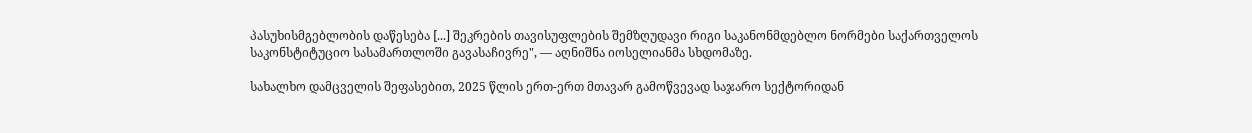პასუხისმგებლობის დაწესება [...] შეკრების თავისუფლების შემზღუდავი რიგი საკანონმდებლო ნორმები საქართველოს საკონსტიტუციო სასამართლოში გავასაჩივრე", — აღნიშნა იოსელიანმა სხდომაზე.

სახალხო დამცველის შეფასებით, 2025 წლის ერთ-ერთ მთავარ გამოწვევად საჯარო სექტორიდან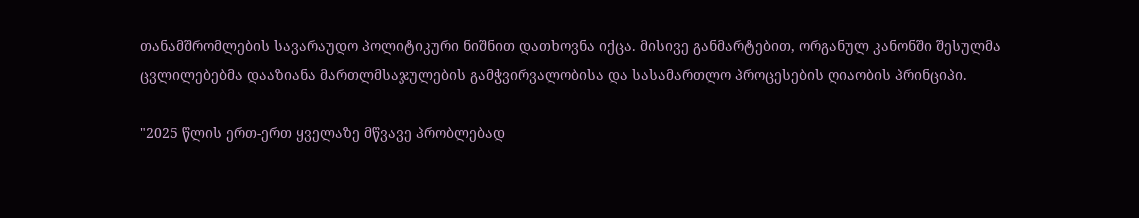თანამშრომლების სავარაუდო პოლიტიკური ნიშნით დათხოვნა იქცა. მისივე განმარტებით, ორგანულ კანონში შესულმა ცვლილებებმა დააზიანა მართლმსაჯულების გამჭვირვალობისა და სასამართლო პროცესების ღიაობის პრინციპი.

"2025 წლის ერთ-ერთ ყველაზე მწვავე პრობლებად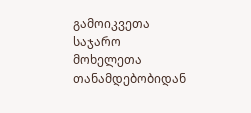გამოიკვეთა საჯარო მოხელეთა თანამდებობიდან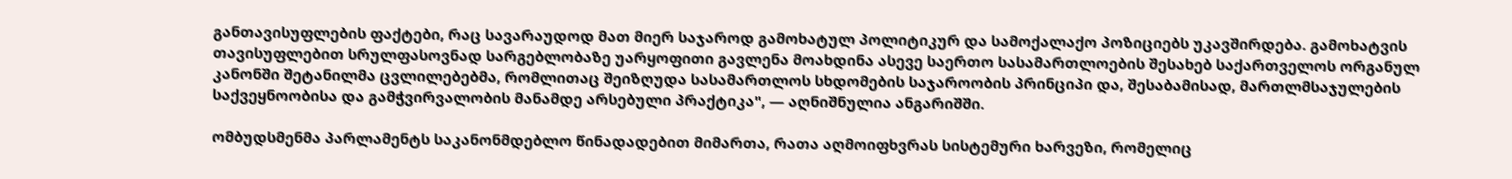განთავისუფლების ფაქტები, რაც სავარაუდოდ მათ მიერ საჯაროდ გამოხატულ პოლიტიკურ და სამოქალაქო პოზიციებს უკავშირდება. გამოხატვის თავისუფლებით სრულფასოვნად სარგებლობაზე უარყოფითი გავლენა მოახდინა ასევე საერთო სასამართლოების შესახებ საქართველოს ორგანულ კანონში შეტანილმა ცვლილებებმა, რომლითაც შეიზღუდა სასამართლოს სხდომების საჯაროობის პრინციპი და, შესაბამისად, მართლმსაჯულების საქვეყნოობისა და გამჭვირვალობის მანამდე არსებული პრაქტიკა", — აღნიშნულია ანგარიშში.

ომბუდსმენმა პარლამენტს საკანონმდებლო წინადადებით მიმართა, რათა აღმოიფხვრას სისტემური ხარვეზი, რომელიც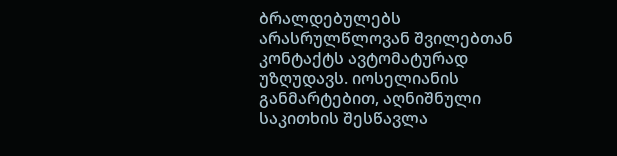ბრალდებულებს არასრულწლოვან შვილებთან კონტაქტს ავტომატურად უზღუდავს. იოსელიანის განმარტებით, აღნიშნული საკითხის შესწავლა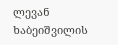ლევან ხაბეიშვილის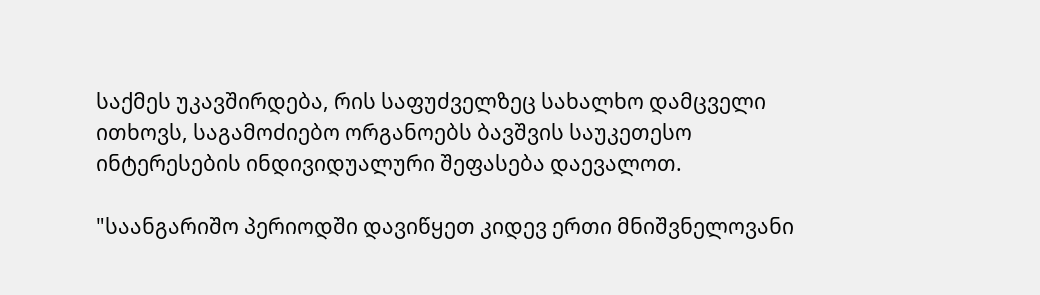საქმეს უკავშირდება, რის საფუძველზეც სახალხო დამცველი ითხოვს, საგამოძიებო ორგანოებს ბავშვის საუკეთესო ინტერესების ინდივიდუალური შეფასება დაევალოთ.

"საანგარიშო პერიოდში დავიწყეთ კიდევ ერთი მნიშვნელოვანი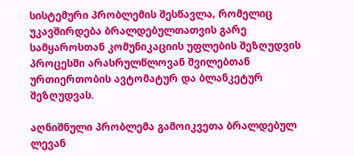სისტემური პრობლემის შესწავლა, რომელიც უკავშირდება ბრალდებულთათვის გარე სამყაროსთან კომუნიკაციის უფლების შეზღუდვის პროცესში არასრულწლოვან შვილებთან ურთიერთობის ავტომატურ და ბლანკეტურ შეზღუდვას.

აღნიშნული პრობლემა გამოიკვეთა ბრალდებულ ლევან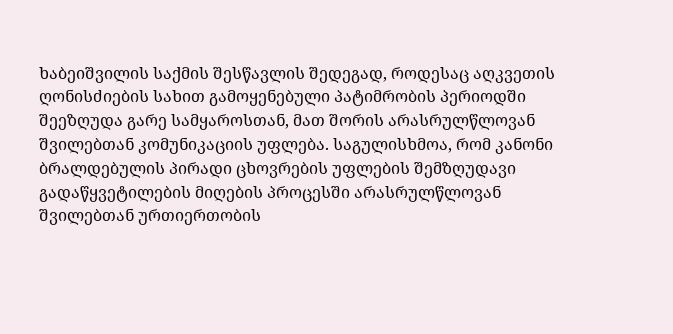ხაბეიშვილის საქმის შესწავლის შედეგად, როდესაც აღკვეთის ღონისძიების სახით გამოყენებული პატიმრობის პერიოდში შეეზღუდა გარე სამყაროსთან, მათ შორის არასრულწლოვან შვილებთან კომუნიკაციის უფლება. საგულისხმოა, რომ კანონი ბრალდებულის პირადი ცხოვრების უფლების შემზღუდავი გადაწყვეტილების მიღების პროცესში არასრულწლოვან შვილებთან ურთიერთობის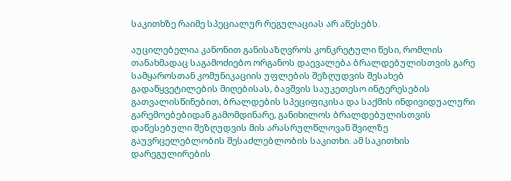საკითხზე რაიმე სპეციალურ რეგულაციას არ აწესებს.

აუცილებელია კანონით განისაზღვროს კონკრეტული წესი, რომლის თანახმადაც საგამოძიებო ორგანოს დაევალება ბრალდებულისთვის გარე სამყაროსთან კომუნიკაციის უფლების შეზღუდვის შესახებ გადაწყვეტილების მიღებისას, ბავშვის საუკეთესო ინტერესების გათვალისწინებით, ბრალდების სპეციფიკისა და საქმის ინდივიდუალური გარემოებებიდან გამომდინარე, განიხილოს ბრალდებულისთვის დაწესებული შეზღუდვის მის არასრულწლოვან შვილზე გაუვრცელებლობის შესაძლებლობის საკითხი. ამ საკითხის დარეგულირების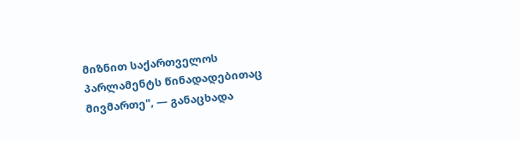მიზნით საქართველოს პარლამენტს წინადადებითაც მივმართე", — განაცხადა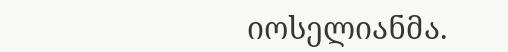იოსელიანმა.